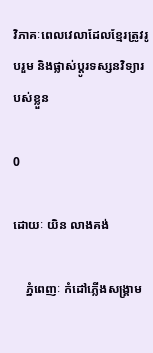វិភាគៈពេលវេលាដែលខ្មែរត្រូវរូបរួម និងផ្លាស់ប្តូរទស្សនវិទ្យារបស់ខ្លួន

0

ដោយៈ យិន លាងគង់

    ភ្នំពេញៈ កំដៅភ្លើងសង្រ្គាម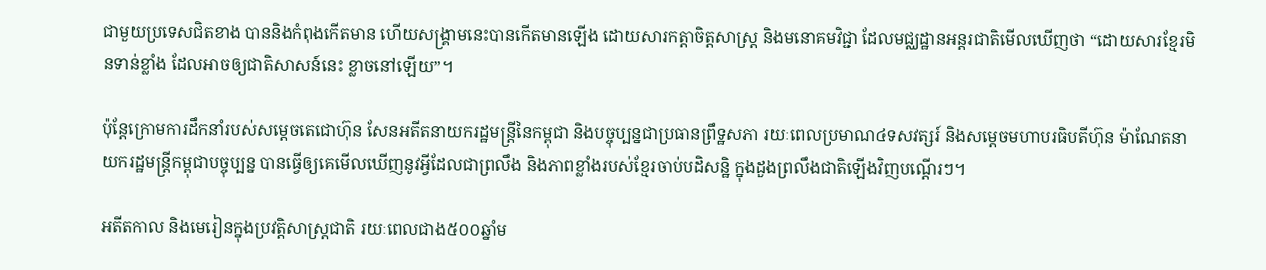ជាមួយប្រទេសជិតខាង បាននិងកំពុងកើតមាន ហើយសង្រ្គាមនេះបានកើតមានឡើង ដោយសារកត្តាចិត្តសាស្រ្ត និងមនោគមវិជ្ជា ដែលមជ្ឈដ្ឋានអន្តរជាតិមើលឃើញថា “ដោយសារខ្មែរមិនទាន់ខ្លាំង ដែលអាចឲ្យជាតិសាសន៍នេះ ខ្លាចនៅឡើយ”។

ប៉ុន្តែក្រោមការដឹកនាំរបស់សម្តេចតេជោហ៊ុន សែនអតីតនាយករដ្ឋមន្រ្តីនៃកម្ពុជា និងបច្ចុប្បន្នជាប្រធានព្រឹទ្ឋសភា រយៈពេលប្រមាណ៤ទសវត្សរ៍ និងសម្តេចមហាបរធិបតីហ៊ុន ម៉ាណែតនាយករដ្ឋមន្រ្តីកម្ពុជាបច្ចុប្បន្ន បានធ្វើឲ្យគេមើលឃើញនូវអ្វីដែលជាព្រលឹង និងភាពខ្លាំងរបស់ខ្មែរចាប់បដិសន្ឋិ ក្នុងដួងព្រលឹងជាតិឡើងវិញបណ្តើរៗ។

អតីតកាល និងមេរៀនក្នុងប្រវត្តិសាស្រ្តជាតិ រយៈពេលជាង៥០០ឆ្នាំម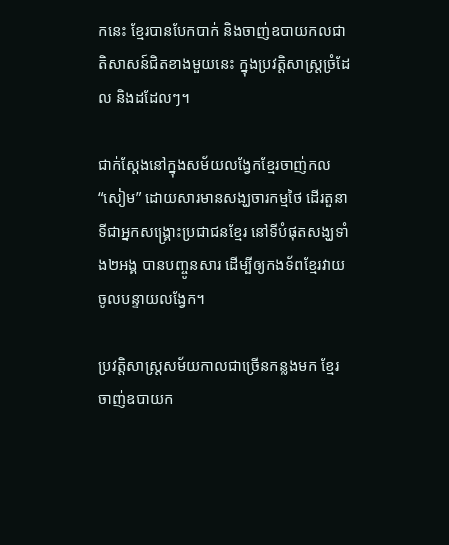កនេះ ខ្មែរបានបែកបាក់ និងចាញ់ឧបាយកលជាតិសាសន៍ជិតខាងមួយនេះ ក្នុងប្រវត្តិសាស្រ្តច្រំដែល និងដដែលៗ។

ជាក់ស្តែងនៅក្នុងសម័យលង្វែកខ្មែរចាញ់កល “សៀម” ដោយសារមានសង្ឃចារកម្មថៃ ដើរតួនាទីជាអ្នកសង្រ្គោះប្រជាជនខ្មែរ នៅទីបំផុតសង្ឃទាំង២អង្គ បានបញ្ចូនសារ ដើម្បីឲ្យកងទ័ពខ្មែរវាយចូលបន្ទាយលង្វែក។

ប្រវត្តិសាស្រ្តសម័យកាលជាច្រើនកន្លងមក ខ្មែរចាញ់ឧបាយក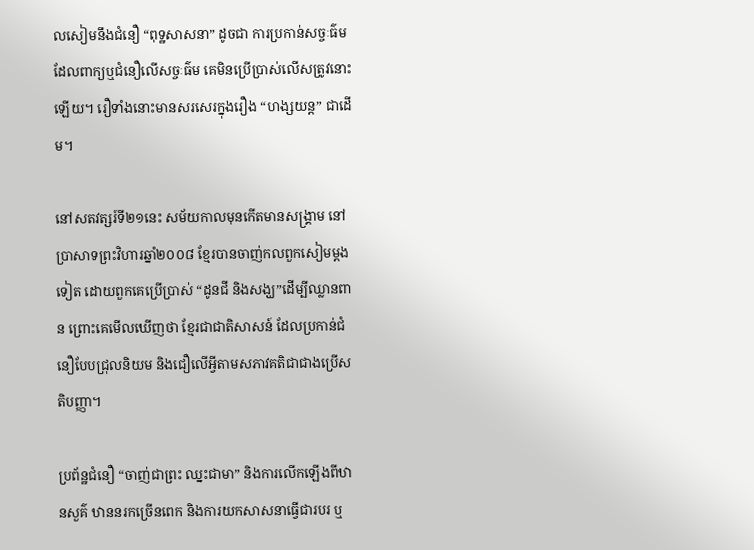លសៀមនឹងជំនឿ “ពុទ្ឋសាសនា” ដូចជា ការប្រកាន់សច្ចៈធ៌ម ដែលពាក្យឬជំនឿលើសច្ចៈធ៌ម គេមិនប្រើប្រាស់លើសត្រូវនោះឡើយ។ រឿទាំងនោះមានសរសេរក្នុងរឿង “ហង្សយន្ត” ជាដើម។

នៅសតវត្សរ៍ទី២១នេះ សម័យកាលមុនកើតមានសង្រ្គាម នៅប្រាសាទព្រះវិហារឆ្នាំ២០០៨ ខ្មែរបានចាញ់កលពួកសៀមម្តងទៀត ដោយពួកគេប្រើប្រាស់ “ដូនជី និងសង្ឃ”ដើម្បីឈ្លានពាន ព្រោះគេមើលឃើញថា ខ្មែរជាជាតិសាសន៍ ដែលប្រកាន់ជំនឿបែបជ្រុលនិយម និងជឿលើអ្វីតាមសភាវគតិជាជាងប្រើសតិបញ្ញា។

ប្រព័ន្ឋជំនឿ “ចាញ់ជាព្រះ ឈ្នះជាមា” និងការលើកឡើងពីឋានសួគ៌ ឋាននរកច្រើនពេក និងការយកសាសនាធ្វើជារបរ ឬ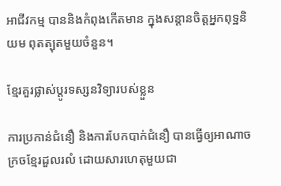អាជីវកម្ម បាននិងកំពុងកើតមាន ក្នុងសន្តានចិត្តអ្នកពុទ្ឋនិយម ពុតត្បុតមួយចំនួន។

ខ្មែរគួរផ្លាស់ប្តូរទស្សនវិទ្យារបស់ខ្លួន

ការប្រកាន់ជំនឿ និងការបែកបាក់ជំនឿ បានធ្វើឲ្យអាណាចក្រចខ្មែរដួលរលំ ដោយសារហេតុមួយជា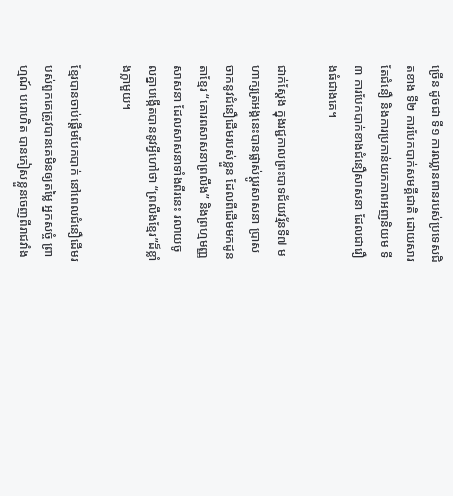ច្រើន ដូចជា ទី១ ការឈ្លានពានរបស់ប្រទេសជិតខាង ទី២ ការបែកបាក់សមគ្គីជាតិ ដោយសារតែជំនឿ និងការប្រកាន់យកភាពអញនិយម ទី៣ ការបែកបាក់ខាងជំនឿសាសនា ដែលជារឿងធំជាងគេ។

ជាក់ស្តែង ក្នុងរជ្ជកាលព្រះបាទជ័យវរ្ម័នទី៧ មហាក្សត្រអង្គនេះបានផ្លាស់ប្តូរសាសនា ប្រាសចាកនូវជំនឿដើមរបស់ខ្លួន ដែលពីដើមមកដូនតាខ្មែរ “គោរពសាសនាព្រលឹង” និងព្រហ្មមញ្ញសាសនា ដែលសាសនាទាំងពីរនេះ រលាយចូលគ្នាបង្កើតបាននូវអ្វីហៅថា “ព្រលឹងខ្មែរ”ដ៏ខ្លាំងក្លាមួយ។

ខ្មែរបានចាប់ផ្តើមបែកបាក់ នៅពេលជំនឿដើមរបស់ពួកគេត្រូវបានគេមិនឲ្យតម្លៃ អ្នកសច្ចំ ព្រាហ្មណ៍ បរោហិត បានភៀសខ្លួនចេញពីរាជវាំង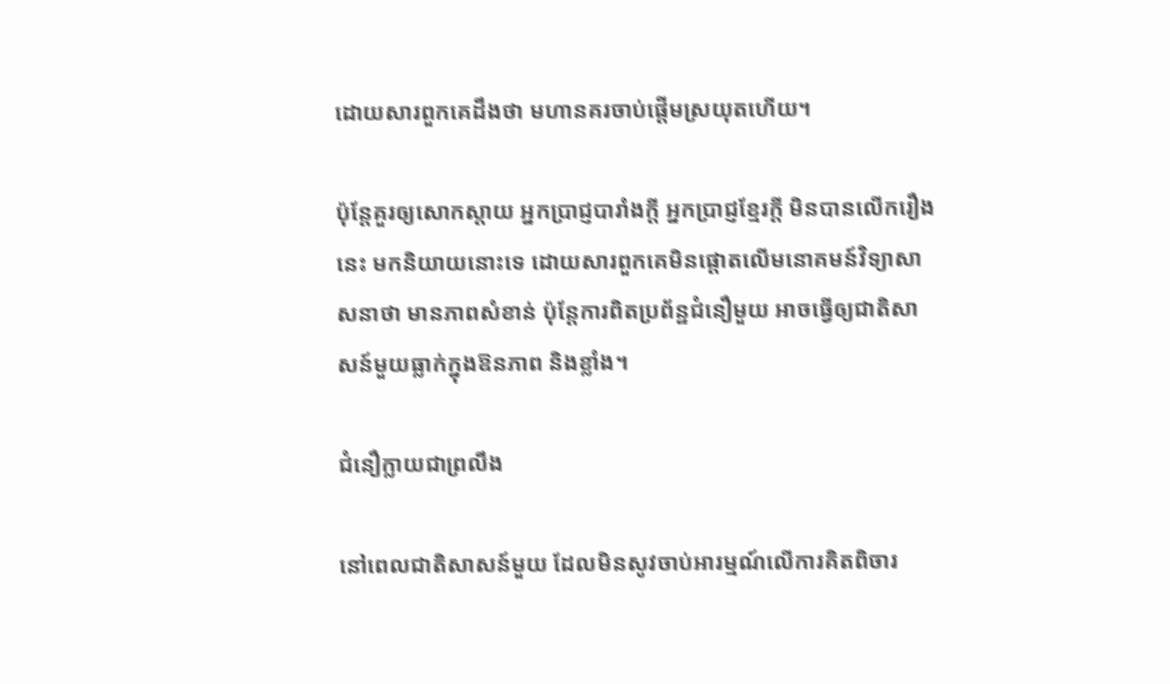ដោយសារពួកគេដឹងថា មហានគរចាប់ផ្តើមស្រយុតហើយ។

ប៉ុន្តែគួរឲ្យសោកស្តាយ អ្នកប្រាជ្ញបារាំងក្តី អ្នកប្រាជ្ញខ្មែរក្តី មិនបានលើករឿងនេះ មកនិយាយនោះទេ ដោយសារពួកគេមិនផ្តោតលើមនោគមន៍វិទ្យាសាសនាថា មានភាពសំខាន់ ប៉ុន្តែការពិតប្រព័ន្ឋជំនឿមួយ អាចធ្វើឲ្យជាតិសាសន៍មួយធ្លាក់ក្នុងឱនភាព និងខ្លាំង។

ជំនឿក្លាយជាព្រលឹង

នៅពេលជាតិសាសន៍មួយ ដែលមិនសូវចាប់អារម្មណ៍លើការគិតពិចារ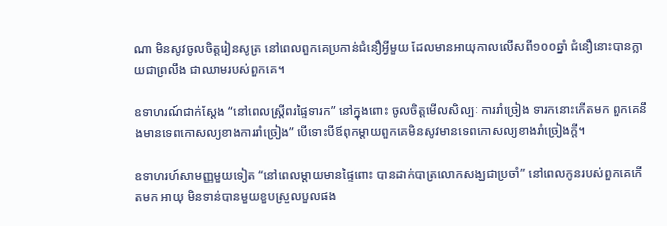ណា មិនសូវចូលចិត្តរៀនសូត្រ នៅពេលពួកគេប្រកាន់ជំនឿអ្វីមួយ ដែលមានអាយុកាលលើសពី១០០ឆ្នាំ ជំនឿនោះបានក្លាយជាព្រលឹង ជាឈាមរបស់ពួកគេ។

ឧទាហរណ៍ជាក់ស្តែង “នៅពេលស្រ្តីពរផ្ទៃទារក” នៅក្នុងពោះ ចូលចិត្តមើលសិល្បៈ ការរាំច្រៀង ទារកនោះកើតមក ពួកគេនឹងមានទេពកោសល្យខាងការរាំច្រៀង” បើទោះបីឪពុកម្តាយពួកគេមិនសូវមានទេពកោសល្យខាងរាំច្រៀងក្តី។

ឧទាហរហ៍សាមញ្ញមួយទៀត “នៅពេលម្តាយមានផ្ទៃពោះ បានដាក់បាត្រលោកសង្ឃជាប្រចាំ” នៅពេលកូនរបស់ពួកគេកើតមក អាយុ មិនទាន់បានមួយខួបស្រួលបួលផង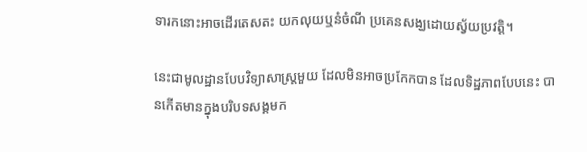ទារកនោះអាចដើរតេសតះ យកលុយឬនំចំណី ប្រគេនសង្ឃដោយស្វ័យប្រវត្តិ។

នេះជាមូលដ្ឋានបែបវិទ្យាសាស្រ្តមួយ ដែលមិនអាចប្រកែកបាន ដែលទិដ្ឋភាពបែបនេះ បានកើតមានក្នុងបរិបទសង្គមក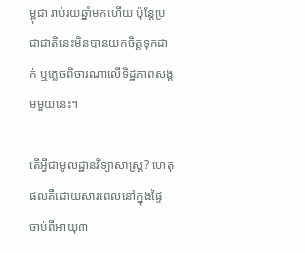ម្ពុជា រាប់រយឆ្នាំមកហើយ ប៉ុន្តែប្រជាជាតិនេះមិនបានយកចិត្តទុកដាក់ ឬភ្លេចពិចារណាលើទិដ្ឋភាពសង្គមមួយនេះ។

តើអ្វីជាមូលដ្ឋានវិទ្យាសាស្រ្ត? ហេតុផលគឺដោយសារពេលនៅក្នុងផ្ទៃ ចាប់ពីអាយុ៣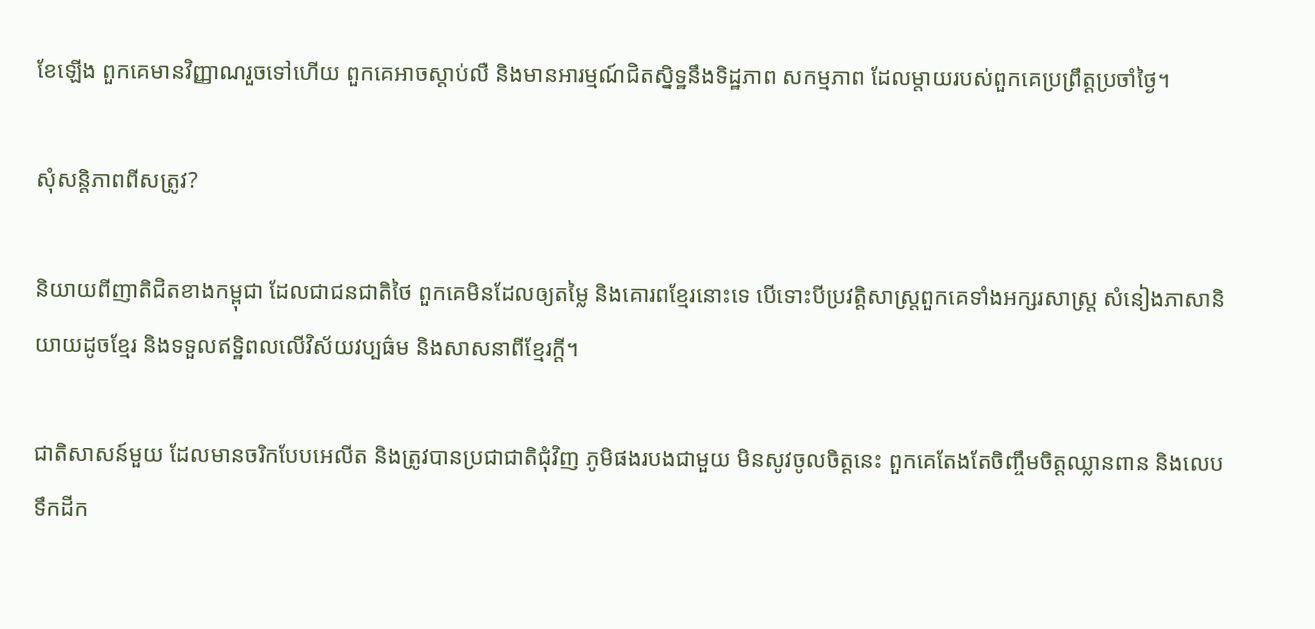ខែឡើង ពួកគេមានវិញ្ញាណរួចទៅហើយ ពួកគេអាចស្តាប់លឺ និងមានអារម្មណ៍ជិតស្និទ្ឋនឹងទិដ្ឋភាព សកម្មភាព ដែលម្តាយរបស់ពួកគេប្រព្រឹត្តប្រចាំថ្ងៃ។

សុំសន្តិភាពពីសត្រូវ?

និយាយពីញាតិជិតខាងកម្ពុជា ដែលជាជនជាតិថៃ ពួកគេមិនដែលឲ្យតម្លៃ និងគោរពខ្មែរនោះទេ បើទោះបីប្រវត្តិសាស្រ្តពួកគេទាំងអក្សរសាស្រ្ត សំនៀងភាសានិយាយដូចខ្មែរ និងទទួលឥទ្ឋិពលលើវិស័យវប្បធ៌ម និងសាសនាពីខ្មែរក្តី។

ជាតិសាសន៍មួយ ដែលមានចរិកបែបអេលីត និងត្រូវបានប្រជាជាតិជុំវិញ ភូមិផងរបងជាមួយ មិនសូវចូលចិត្តនេះ ពួកគេតែងតែចិញ្ចឹមចិត្តឈ្លានពាន និងលេបទឹកដីក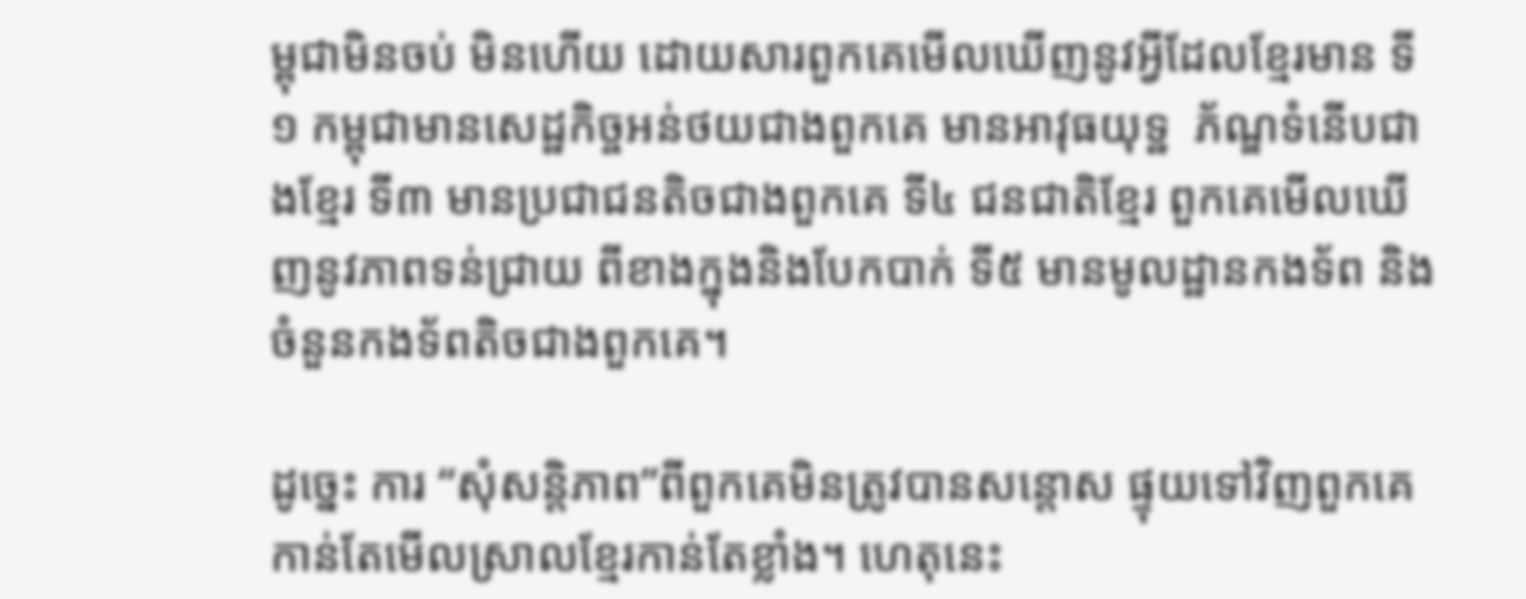ម្ពុជាមិនចប់ មិនហើយ ដោយសារពួកគេមើលឃើញនូវអ្វីដែលខ្មែរមាន ទី១ កម្ពុជាមានសេដ្ឋកិច្ចអន់ថយជាងពួកគេ មានអាវុធយុទ្ឋ  ភ័ណ្ឌទំនើបជាងខ្មែរ ទី៣ មានប្រជាជនតិចជាងពួកគេ ទី៤ ជនជាតិខ្មែរ ពួកគេមើលឃើញនូវភាពទន់ជ្រាយ ពីខាងក្នុងនិងបែកបាក់ ទី៥ មានមូលដ្ឋានកងទ័ព និងចំនួនកងទ័ពតិចជាងពួកគេ។

ដូច្នេះ ការ “សុំសន្តិភាព”ពីពួកគេមិនត្រូវបានសន្តោស ផ្ទុយទៅវិញពួកគេកាន់តែមើលស្រាលខ្មែរកាន់តែខ្លាំង។ ហេតុនេះ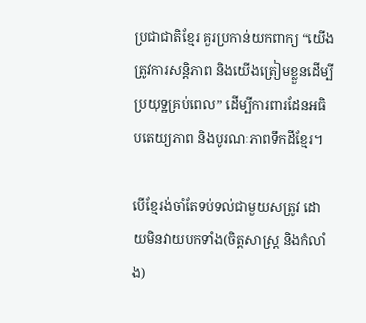ប្រជាជាតិខ្មែរ គួរប្រកាន់យកពាក្យ “យើងត្រូវការសន្តិភាព និងយើងត្រៀមខ្លួនដើម្បីប្រយុទ្ឋគ្រប់ពេល” ដើម្បីការពារដែនអធិបតេយ្យភាព និងបូរណៈភាពទឹកដីខ្មែរ។

បើខ្មែរង់ចាំតែទប់ទល់ជាមួយសត្រូវ ដោយមិនវាយបកទាំង(ចិត្តសាស្រ្ត និងកំលាំង)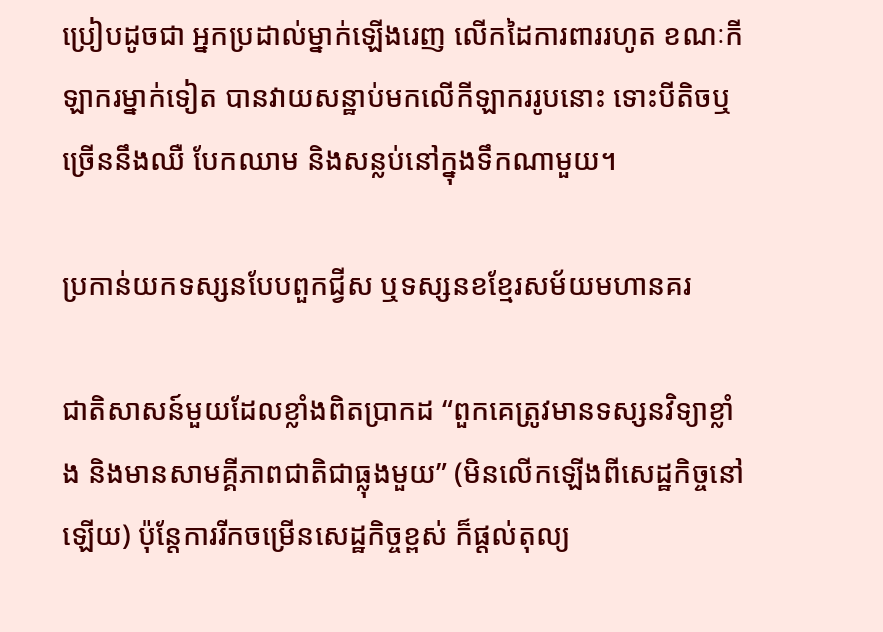ប្រៀបដូចជា អ្នកប្រដាល់ម្នាក់ឡើងរេញ លើកដៃការពាររហូត ខណៈកីឡាករម្នាក់ទៀត បានវាយសន្ឋាប់មកលើកីឡាកររូបនោះ ទោះបីតិចឬច្រើននឹងឈឺ បែកឈាម និងសន្លប់នៅក្នុងទឹកណាមួយ។

ប្រកាន់យកទស្សនបែបពួកជ្វីស ឬទស្សនខខ្មែរសម័យមហានគរ

ជាតិសាសន៍មួយដែលខ្លាំងពិតប្រាកដ “ពួកគេត្រូវមានទស្សនវិទ្យាខ្លាំង និងមានសាមគ្គីភាពជាតិជាធ្លុងមួយ” (មិនលើកឡើងពីសេដ្ឋកិច្ចនៅឡើយ) ប៉ុន្តែការរីកចម្រើនសេដ្ឋកិច្ចខ្ពស់ ក៏ផ្តល់តុល្យ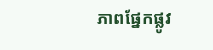ភាពផ្នែកផ្លូវ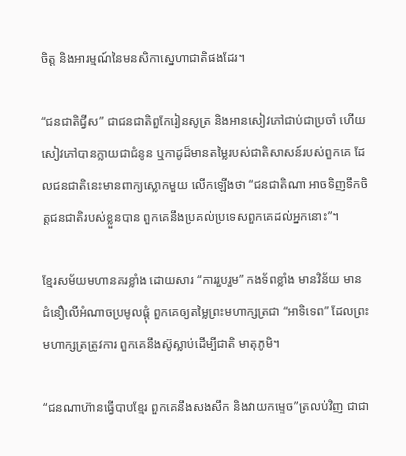ចិត្ត និងអារម្មណ៍នៃមនសិកាស្នេហាជាតិផងដែរ។

“ជនជាតិជ្វីស” ជាជនជាតិពួកែរៀនសូត្រ និងអានសៀវភៅជាប់ជាប្រចាំ ហើយសៀវភៅបានក្លាយជាជំនូន ឬកាដូដ៏មានតម្លៃរបស់ជាតិសាសន៍របស់ពួកគេ ដែលជនជាតិនេះមានពាក្យស្លោកមួយ លើកឡើងថា “ជនជាតិណា អាចទិញទឹកចិត្តជនជាតិរបស់ខ្លួនបាន ពួកគេនឹងប្រគល់ប្រទេសពួកគេដល់អ្នកនោះ”។

ខ្មែរសម័យមហានគរខ្លាំង ដោយសារ “ការរួបរួម” កងទ័ពខ្លាំង មានវិន័យ មានជំនឿលើអំណាចប្រមូលផ្តុំ ពួកគេឲ្យតម្លៃព្រះមហាក្សត្រជា “អាទិទេព” ដែលព្រះមហាក្សត្រត្រូវការ ពួកគេនឹងស៊ូស្លាប់ដើម្បីជាតិ មាតុភូមិ។

“ជនណាហ៊ានធ្វើបាបខ្មែរ ពួកគេនឹងសងសឹក និងវាយកម្ទេច”ត្រលប់វិញ ជាជា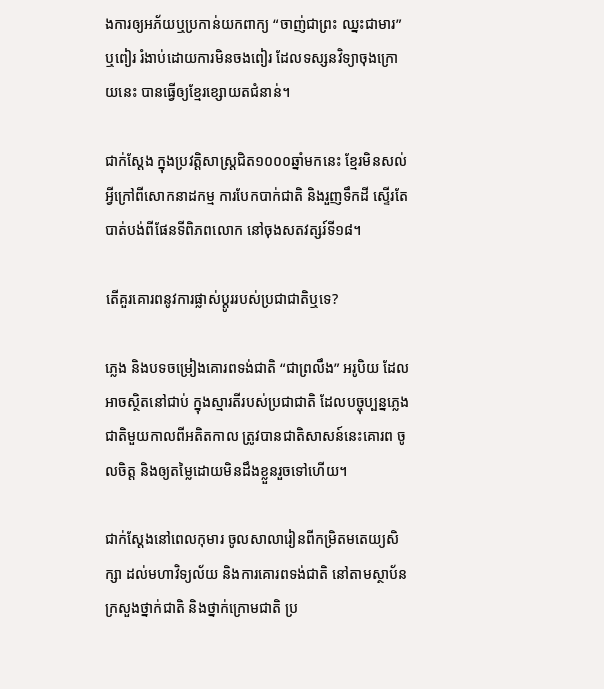ងការឲ្យអភ័យឬប្រកាន់យកពាក្យ “ចាញ់ជាព្រះ ឈ្នះជាមារ” ឬពៀរ រំងាប់ដោយការមិនចងពៀរ ដែលទស្សនវិទ្យាចុងក្រោយនេះ បានធ្វើឲ្យខ្មែរខ្សោយតជំនាន់។

ជាក់ស្តែង ក្នុងប្រវត្តិសាស្រ្តជិត១០០០ឆ្នាំមកនេះ ខ្មែរមិនសល់អ្វីក្រៅពីសោកនាដកម្ម ការបែកបាក់ជាតិ និងរួញទឹកដី ស្ទើរតែបាត់បង់ពីផែនទីពិភពលោក នៅចុងសតវត្សរ៍ទី១៨។

តើគួរគោរពនូវការផ្លាស់ប្តូររបស់ប្រជាជាតិឬទេ?

ភ្លេង និងបទចម្រៀងគោរពទង់ជាតិ “ជាព្រលឹង” អរូបិយ ដែលអាចស្ថិតនៅជាប់ ក្នុងស្មារតីរបស់ប្រជាជាតិ ដែលបច្ចុប្បន្នភ្លេងជាតិមួយកាលពីអតិតកាល ត្រូវបានជាតិសាសន៍នេះគោរព ចូលចិត្ត និងឲ្យតម្លៃដោយមិនដឹងខ្លួនរួចទៅហើយ។

ជាក់ស្តែងនៅពេលកុមារ ចូលសាលារៀនពីកម្រិតមតេយ្យសិក្សា ដល់មហាវិទ្យល័យ និងការគោរពទង់ជាតិ នៅតាមស្ថាប័នក្រសួងថ្នាក់ជាតិ និងថ្នាក់ក្រោមជាតិ ប្រ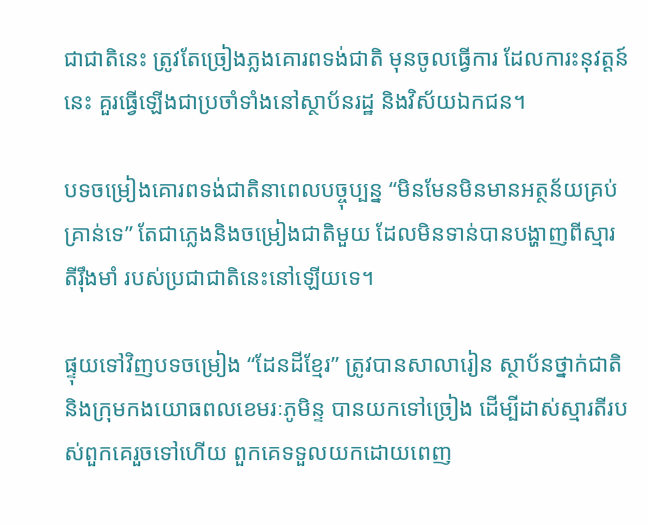ជាជាតិនេះ ត្រូវតែច្រៀងភ្លងគោរពទង់ជាតិ មុនចូលធ្វើការ ដែលការះនុវត្តន៍នេះ គួរធ្វើឡើងជាប្រចាំទាំងនៅស្ថាប័នរដ្ឋ និងវិស័យឯកជន។

បទចម្រៀងគោរពទង់ជាតិនាពេលបច្ចុប្បន្ន “មិនមែនមិនមានអត្ថន័យគ្រប់គ្រាន់ទេ” តែជាភ្លេងនិងចម្រៀងជាតិមួយ ដែលមិនទាន់បានបង្ហាញពីស្មារតីរ៉ឹងមាំ របស់ប្រជាជាតិនេះនៅឡើយទេ។

ផ្ទុយទៅវិញបទចម្រៀង “ដែនដីខ្មែរ” ត្រូវបានសាលារៀន ស្ថាប័នថ្នាក់ជាតិ និងក្រុមកងយោធពលខេមរៈភូមិន្ទ បានយកទៅច្រៀង ដើម្បីដាស់ស្មារតីរបស់ពួកគេរួចទៅហើយ ពួកគេទទួលយកដោយពេញ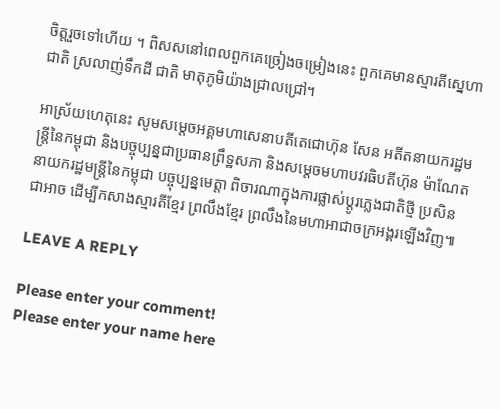ចិត្តរួចទៅហើយ ។ ពិសសនៅពេលពួកគេច្រៀងចម្រៀងនេះ ពួកគេមានស្មារតីស្នេហាជាតិ ស្រលាញ់ទឹកដី ជាតិ មាតុភូមិយ៉ាងជ្រាលជ្រៅ។

អាស្រ័យហេតុនេះ សូមសម្តេចអគ្គមហាសេនាបតីតេជោហ៊ុន សែន អតីតនាយករដ្ឋមន្រ្តីនៃកម្ពុជា និងបច្ចុប្បន្នជាប្រធានព្រឹទ្ឋសភា និងសម្តេចមហាបវរធិបតីហ៊ុន ម៉ាណែតនាយករដ្ឋមន្រ្តីនៃកម្ពុជា បច្ចុប្បន្នមេត្តា ពិចារណាក្នុងការផ្លាស់ប្តូរភ្លេងជាតិថ្មី ប្រសិនជាអាច ដើម្បីកសាងស្មារតីខ្មែរ ព្រលឹងខ្មែរ ព្រលឹងនៃមហាអាជាចក្រអង្គរឡើងវិញ៕

LEAVE A REPLY

Please enter your comment!
Please enter your name here